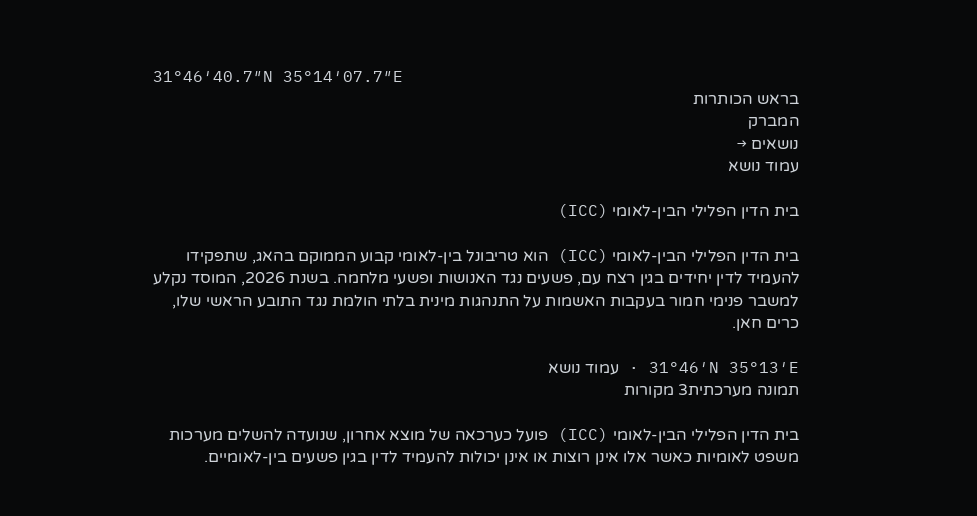31°46′40.7″N 35°14′07.7″E
בראש הכותרות
המברק
נושאים →
עמוד נושא

בית הדין הפלילי הבין-לאומי (ICC)

בית הדין הפלילי הבין-לאומי (ICC) הוא טריבונל בין-לאומי קבוע הממוקם בהאג, שתפקידו להעמיד לדין יחידים בגין רצח עם, פשעים נגד האנושות ופשעי מלחמה. בשנת 2026, המוסד נקלע למשבר פנימי חמור בעקבות האשמות על התנהגות מינית בלתי הולמת נגד התובע הראשי שלו, כרים חאן.

31°46′N 35°13′E · עמוד נושא
תמונה מערכתית3 מקורות

בית הדין הפלילי הבין-לאומי (ICC) פועל כערכאה של מוצא אחרון, שנועדה להשלים מערכות משפט לאומיות כאשר אלו אינן רוצות או אינן יכולות להעמיד לדין בגין פשעים בין-לאומיים.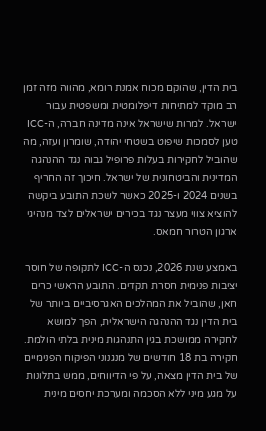בית הדין, שהוקם מכוח אמנת רומא, מהווה מזה זמן רב מוקד למתיחות דיפלומטית ומשפטית עבור ישראל. למרות שישראל אינה מדינה חברה, ה-ICC טען לסמכות שיפוט בשטחי יהודה, שומרון ועזה, מה שהוביל לחקירות בעלות פרופיל גבוה נגד ההנהגה המדינית והביטחונית של ישראל. חיכוך זה החריף בשנים 2024 ו-2025 כאשר לשכת התובע ביקשה להוציא צווי מעצר נגד בכירים ישראלים לצד מנהיגי ארגון הטרור חמאס.

באמצע שנת 2026, נכנס ה-ICC לתקופה של חוסר יציבות פנימית חסרת תקדים. התובע הראשי כרים חאן, שהוביל את המהלכים האגרסיביים ביותר של בית הדין נגד ההנהגה הישראלית, הפך למושא לחקירה ממושכת בגין התנהגות מינית בלתי הולמת. חקירה בת 18 חודשים של מנגנוני הפיקוח הפנימיים של בית הדין מצאה, על פי הדיווחים, ממש בתלונות על מגע מיני ללא הסכמה ומערכת יחסים מינית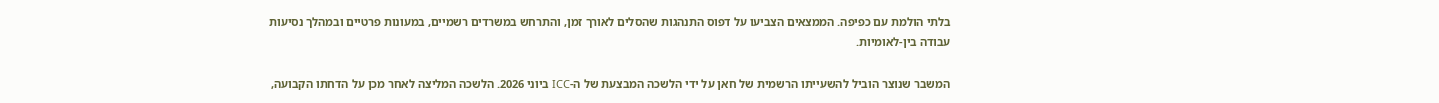בלתי הולמת עם כפיפה. הממצאים הצביעו על דפוס התנהגות שהסלים לאורך זמן, והתרחש במשרדים רשמיים, במעונות פרטיים ובמהלך נסיעות עבודה בין-לאומיות.

המשבר שנוצר הוביל להשעייתו הרשמית של חאן על ידי הלשכה המבצעת של ה-ICC ביוני 2026. הלשכה המליצה לאחר מכן על הדחתו הקבועה,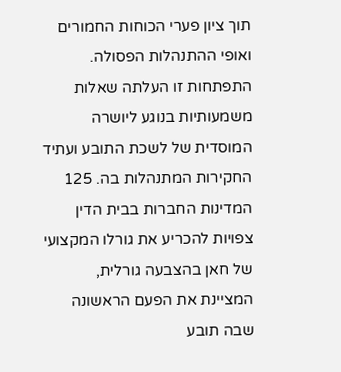תוך ציון פערי הכוחות החמורים ואופי ההתנהלות הפסולה. התפתחות זו העלתה שאלות משמעותיות בנוגע ליושרה המוסדית של לשכת התובע ועתיד החקירות המתנהלות בה. 125 המדינות החברות בבית הדין צפויות להכריע את גורלו המקצועי של חאן בהצבעה גורלית, המציינת את הפעם הראשונה שבה תובע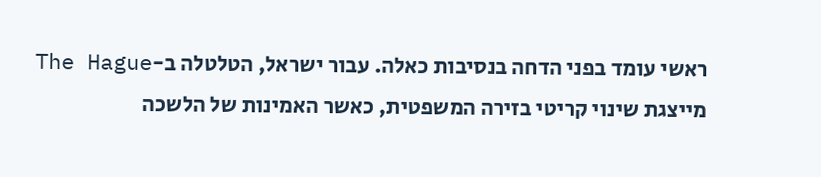ראשי עומד בפני הדחה בנסיבות כאלה. עבור ישראל, הטלטלה ב-The Hague מייצגת שינוי קריטי בזירה המשפטית, כאשר האמינות של הלשכה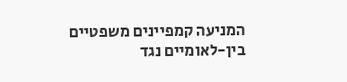המניעה קמפיינים משפטיים בין-לאומיים נגד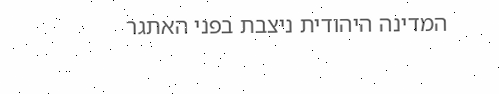המדינה היהודית ניצבת בפני האתגר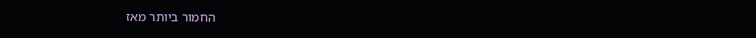החמור ביותר מאז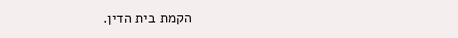הקמת בית הדין.